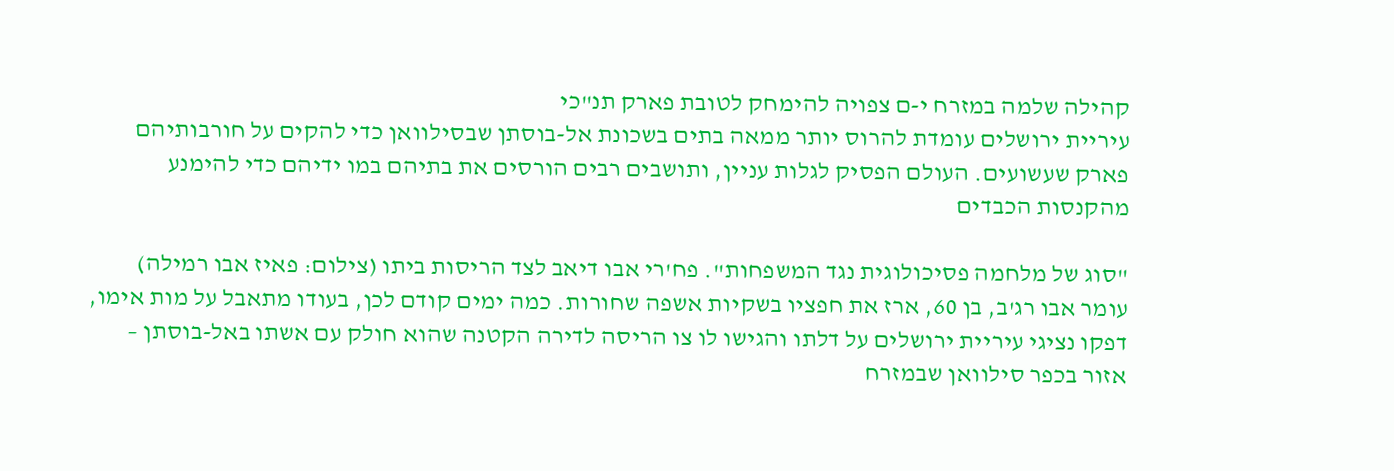קהילה שלמה במזרח י-ם צפויה להימחק לטובת פארק תנ"כי
עיריית ירושלים עומדת להרוס יותר ממאה בתים בשכונת אל-בוסתן שבסילוואן כדי להקים על חורבותיהם פארק שעשועים. העולם הפסיק לגלות עניין, ותושבים רבים הורסים את בתיהם במו ידיהם כדי להימנע מהקנסות הכבדים

"סוג של מלחמה פסיכולוגית נגד המשפחות". פח'רי אבו דיאב לצד הריסות ביתו (צילום: פאיז אבו רמילה)
עומר אבו רג'ב, בן 60, ארז את חפציו בשקיות אשפה שחורות. כמה ימים קודם לכן, בעודו מתאבל על מות אימו, דפקו נציגי עיריית ירושלים על דלתו והגישו לו צו הריסה לדירה הקטנה שהוא חולק עם אשתו באל-בוסתן – אזור בכפר סילוואן שבמזרח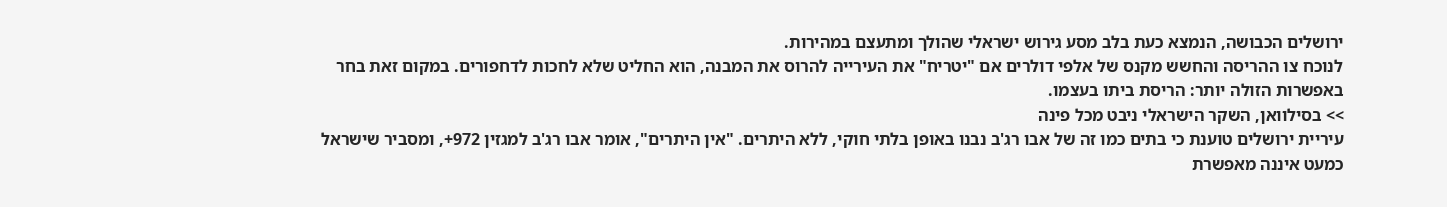ירושלים הכבושה, הנמצא כעת בלב מסע גירוש ישראלי שהולך ומתעצם במהירות.
לנוכח צו ההריסה והחשש מקנס של אלפי דולרים אם "יטריח" את העירייה להרוס את המבנה, הוא החליט שלא לחכות לדחפורים. במקום זאת בחר באפשרות הזולה יותר: הריסת ביתו בעצמו.
>> בסילוואן, השקר הישראלי ניבט מכל פינה
עיריית ירושלים טוענת כי בתים כמו זה של אבו רג'ב נבנו באופן בלתי חוקי, ללא היתרים. "אין היתרים", אומר אבו רג'ב למגזין 972+, ומסביר שישראל כמעט איננה מאפשרת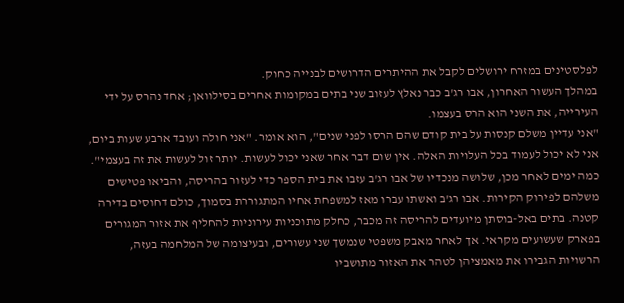לפלסטינים במזרח ירושלים לקבל את ההיתרים הדרושים לבנייה כחוק.
במהלך העשור האחרון, אבו רג'ב כבר נאלץ לעזוב שני בתים במקומות אחרים בסילוואן; אחד נהרס על ידי העירייה, את השני הוא הרס בעצמו.
"אני עדיין משלם קנסות על בית קודם שהם הרסו לפני שנים", הוא אומר. "אני חולה ועובד ארבע שעות ביום, אני לא יכול לעמוד בכל העלויות האלה. אין שום דבר אחר שאני יכול לעשות. יותר זול לעשות את זה בעצמי".
כמה ימים לאחר מכן, שלושה מנכדיו של אבו רג'ב עזבו את בית הספר כדי לעזור בהריסה, והביאו פטישים משלהם לפירוק הקירות. אבו רג'ב ואשתו עברו מאז למשפחת אחיו המתגוררת בסמוך, כולם דחוסים בדירה קטנה. בתים באל-בוסתן מיועדים להריסה זה מכבר, כחלק מתוכניות עירוניות להחליף את אזור המגורים בפארק שעשועים מקראי. אך לאחר מאבק משפטי שנמשך שני עשורים, ובעיצומה של המלחמה בעזה, הרשויות הגבירו את מאמציהן לטהר את האזור מתושביו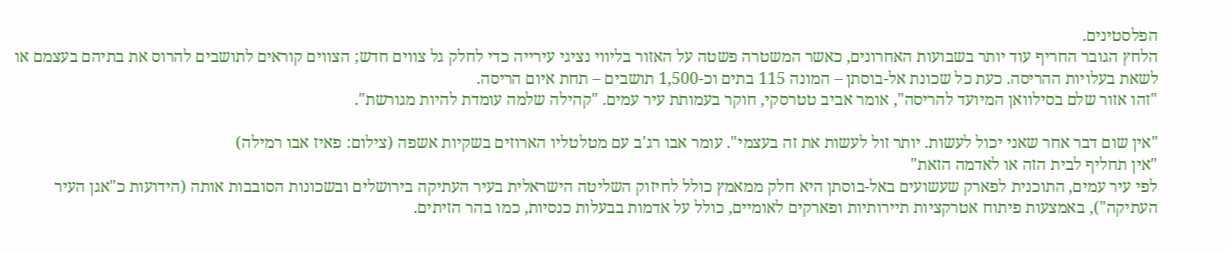הפלסטינים.
הלחץ הגובר החריף עוד יותר בשבועות האחרונים, כאשר המשטרה פשטה על האזור בליווי נציגי עירייה כדי לחלק גל צווים חדש; הצווים קוראים לתושבים להרוס את בתיהם בעצמם או לשאת בעלויות ההריסה. כעת כל שכונת אל-בוסתן – המונה 115 בתים וכ-1,500 תושבים – תחת איום הריסה.
"זהו אזור שלם בסילוואן המיועד להריסה", אומר אביב טטרסקי, חוקר בעמותת עיר עמים. "קהילה שלמה עומדת להיות מגורשת".

"אין שום דבר אחר שאני יכול לעשות. יותר זול לעשות את זה בעצמי". עומר אבו רג'ב עם מטלטליו הארוזים בשקיות אשפה (צילום: פאיז אבו רמילה)
"אין תחליף לבית הזה או לאדמה הזאת"
לפי עיר עמים, התוכנית לפארק שעשועים באל-בוסתן היא חלק ממאמץ כולל לחיזוק השליטה הישראלית בעיר העתיקה בירושלים ובשכונות הסובבות אותה (הידועות כ"אגן העיר העתיקה"), באמצעות פיתוח אטרקציות תיירותיות ופארקים לאומיים, כולל על אדמות בבעלות כנסיות, כמו בהר הזיתים.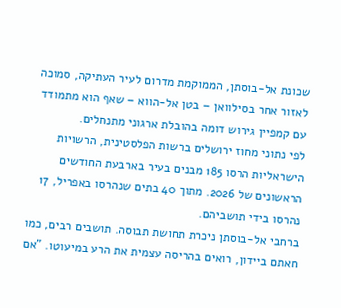שכונת אל-בוסתן, הממוקמת מדרום לעיר העתיקה, סמוכה לאזור אחר בסילוואן – בטן אל-הווא – שאף הוא מתמודד עם קמפיין גירוש דומה בהובלת ארגוני מתנחלים.
לפי נתוני מחוז ירושלים ברשות הפלסטינית, הרשויות הישראליות הרסו 185 מבנים בעיר בארבעת החודשים הראשונים של 2026. מתוך 40 בתים שנהרסו באפריל, 17 נהרסו בידי תושביהם.
ברחבי אל-בוסתן ניכרת תחושת תבוסה. תושבים רבים, כמו חאתם ביידון, רואים בהריסה עצמית את הרע במיעוטו. "אם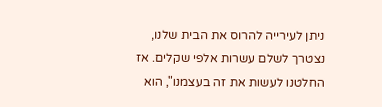ניתן לעירייה להרוס את הבית שלנו, נצטרך לשלם עשרות אלפי שקלים. אז החלטנו לעשות את זה בעצמנו", הוא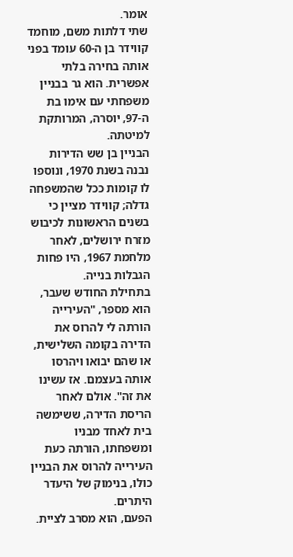אומר.
שתי דלתות משם, מוחמד קווידר בן ה-60 עומד בפני אותה בחירה בלתי אפשרית. הוא גר בבניין משפחתי עם אימו בת ה-97, יוסרה, המרותקת למיטתה.
הבניין בן שש הדירות נבנה בשנת 1970, ונוספו לו קומות ככל שהמשפחה גדלה; קווידר מציין כי בשנים הראשונות לכיבוש מזרח ירושלים, לאחר מלחמת 1967, היו פחות הגבלות בנייה.
בתחילת החודש שעבר, הוא מספר, "העירייה הורתה לי להרוס את הדירה בקומה השלישית, או שהם יבואו ויהרסו אותה בעצמם. אז עשינו את זה". אולם לאחר הריסת הדירה, ששימשה בית לאחד מבניו ומשפחתו, הורתה כעת העירייה להרוס את הבניין כולו, בנימוק של היעדר היתרים.
הפעם, הוא מסרב לציית.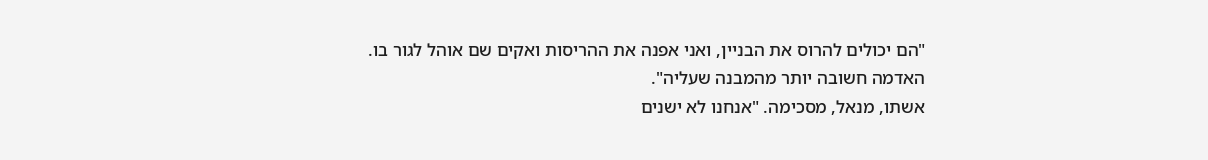"הם יכולים להרוס את הבניין, ואני אפנה את ההריסות ואקים שם אוהל לגור בו. האדמה חשובה יותר מהמבנה שעליה".
אשתו, מנאל, מסכימה. "אנחנו לא ישנים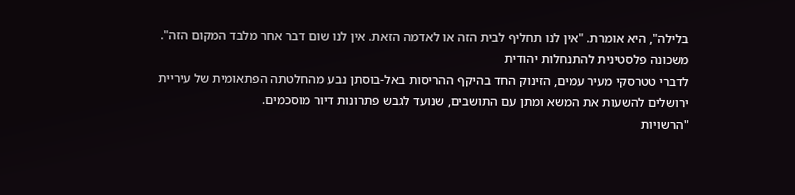בלילה", היא אומרת. "אין לנו תחליף לבית הזה או לאדמה הזאת. אין לנו שום דבר אחר מלבד המקום הזה".
משכונה פלסטינית להתנחלות יהודית
לדברי טטרסקי מעיר עמים, הזינוק החד בהיקף ההריסות באל-בוסתן נבע מהחלטתה הפתאומית של עיריית ירושלים להשעות את המשא ומתן עם התושבים, שנועד לגבש פתרונות דיור מוסכמים.
"הרשויות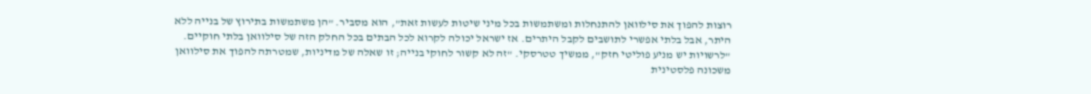רוצות להפוך את סילוואן להתנחלות ומשתמשות בכל מיני שיטות לעשות זאת", הוא מסביר. "הן משתמשות בתירוץ של בנייה ללא היתר, אבל בלתי אפשרי לתושבים לקבל היתרים. אז ישראל יכולה לקרוא לכל הבתים בכל החלק הזה של סילוואן בלתי חוקיים.
"לרשויות יש מניע פוליטי חזק", ממשיך טטרסקי. "זה לא קשור לחוקי בנייה; זו שאלה של מדיניות, שמטרתה להפוך את סילוואן משכונה פלסטינית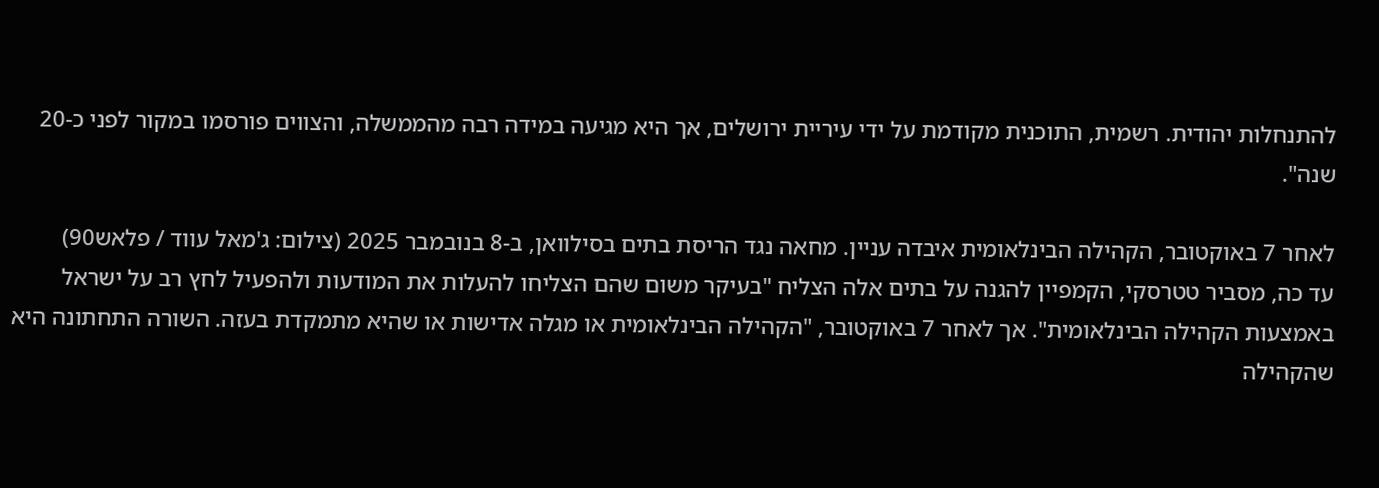להתנחלות יהודית. רשמית, התוכנית מקודמת על ידי עיריית ירושלים, אך היא מגיעה במידה רבה מהממשלה, והצווים פורסמו במקור לפני כ-20 שנה".

לאחר 7 באוקטובר, הקהילה הבינלאומית איבדה עניין. מחאה נגד הריסת בתים בסילוואן, ב-8 בנובמבר 2025 (צילום: ג'מאל עווד / פלאש90)
עד כה, מסביר טטרסקי, הקמפיין להגנה על בתים אלה הצליח "בעיקר משום שהם הצליחו להעלות את המודעות ולהפעיל לחץ רב על ישראל באמצעות הקהילה הבינלאומית". אך לאחר 7 באוקטובר, "הקהילה הבינלאומית או מגלה אדישות או שהיא מתמקדת בעזה. השורה התחתונה היא שהקהילה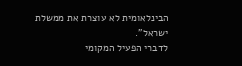הבינלאומית לא עוצרת את ממשלת ישראל".
לדברי הפעיל המקומי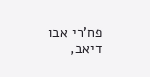פח'רי אבו דיאב,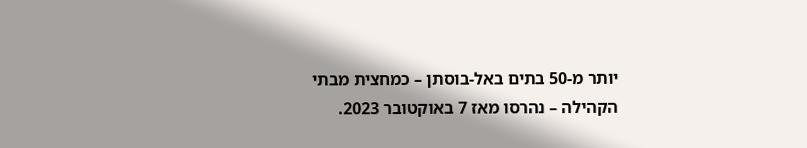יותר מ-50 בתים באל-בוסתן – כמחצית מבתי הקהילה – נהרסו מאז 7 באוקטובר 2023.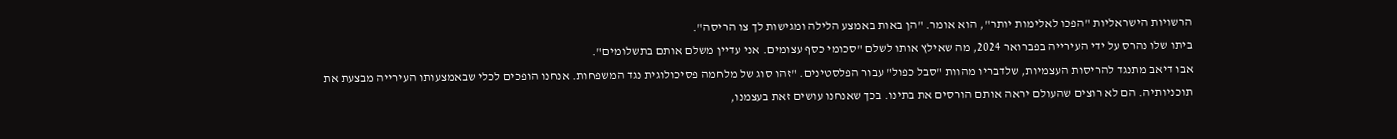הרשויות הישראליות "הפכו לאלימות יותר", הוא אומר. "הן באות באמצע הלילה ומגישות לך צו הריסה".
ביתו שלו נהרס על ידי העירייה בפברואר 2024, מה שאילץ אותו לשלם "סכומי כסף עצומים. אני עדיין משלם אותם בתשלומים".
אבו דיאב מתנגד להריסות העצמיות, שלדבריו מהוות "סבל כפול" עבור הפלסטינים. "זהו סוג של מלחמה פסיכולוגית נגד המשפחות. אנחנו הופכים לכלי שבאמצעותו העירייה מבצעת את תוכניותיה. הם לא רוצים שהעולם יראה אותם הורסים את בתינו. בכך שאנחנו עושים זאת בעצמנו,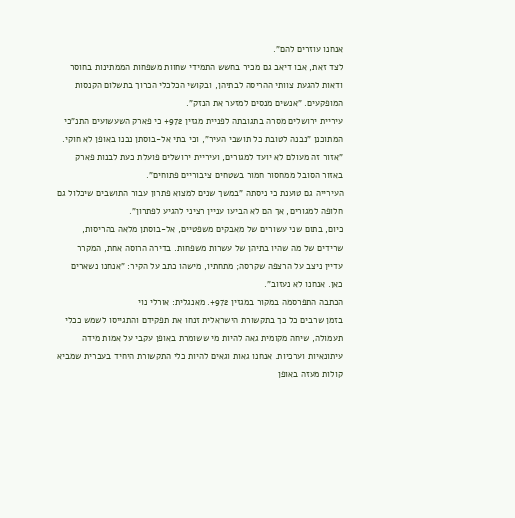אנחנו עוזרים להם".
לצד זאת, אבו דיאב גם מכיר בחשש התמידי שחוות משפחות הממתינות בחוסר ודאות להגעת צוותי ההריסה לבתיהן, ובקושי הכלכלי הכרוך בתשלום הקנסות המופקעים. "אנשים מנסים למזער את הנזק".
עיריית ירושלים מסרה בתגובתה לפניית מגזין 972+ כי פארק השעשועים התנ"כי המתוכנן "נבנה לטובת כל תושבי העיר", וכי בתי אל-בוסתן נבנו באופן לא חוקי. "אזור זה מעולם לא יועד למגורים, ועיריית ירושלים פועלת כעת לבנות פארק באזור הסובל ממחסור חמור בשטחים ציבוריים פתוחים".
העירייה גם טוענת כי ניסתה "במשך שנים למצוא פתרון עבור התושבים שיכלול גם חלופה למגורים, אך הם לא הביעו עניין רציני להגיע לפתרון".
כיום, בתום שני עשורים של מאבקים משפטיים, אל-בוסתן מלאה בהריסות, שרידים של מה שהיו בתיהן של עשרות משפחות. בדירה הרוסה אחת, המקרר עדיין ניצב על הרצפה שקרסה; מתחתיו, מישהו כתב על הקיר: "אנחנו נשארים כאן. אנחנו לא נעזוב".
הכתבה התפרסמה במקור במגזין 972+. מאנגלית: אורלי נוי
בזמן שרבים כל כך בתקשורת הישראלית זנחו את תפקידם והתגייסו לשמש ככלי תעמולה, שיחה מקומית גאה להיות מי ששומרת באופן עקבי על אמות מידה עיתונאיות וערכיות. אנחנו גאות וגאים להיות כלי התקשורת היחיד בעברית שמביא קולות מעזה באופן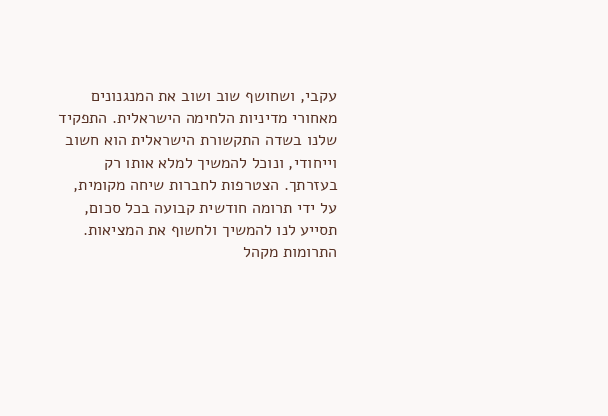עקבי, ושחושף שוב ושוב את המנגנונים מאחורי מדיניות הלחימה הישראלית. התפקיד שלנו בשדה התקשורת הישראלית הוא חשוב וייחודי, ונוכל להמשיך למלא אותו רק בעזרתך. הצטרפות לחברות שיחה מקומית, על ידי תרומה חודשית קבועה בכל סכום, תסייע לנו להמשיך ולחשוף את המציאות. התרומות מקהל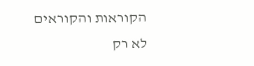הקוראות והקוראים לא רק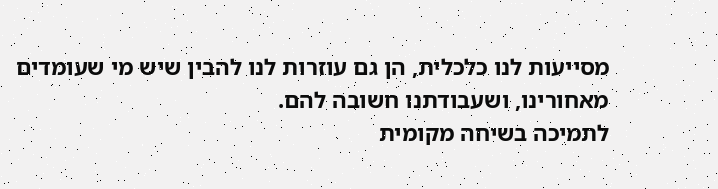מסייעות לנו כלכלית, הן גם עוזרות לנו להבין שיש מי שעומדים מאחורינו, ושעבודתנו חשובה להם.
לתמיכה בשיחה מקומית